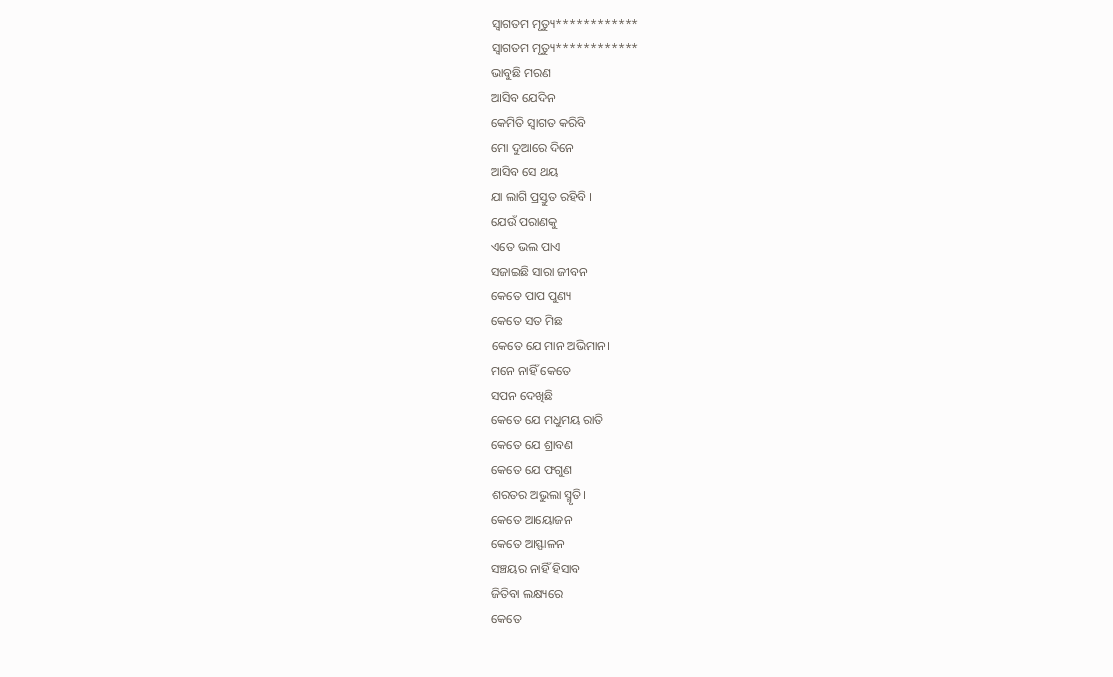ସ୍ୱାଗତମ ମୃତ୍ୟୁ************
ସ୍ୱାଗତମ ମୃତ୍ୟୁ************
ଭାବୁଛି ମରଣ
ଆସିବ ଯେଦିନ
କେମିତି ସ୍ୱାଗତ କରିବି
ମୋ ଦୁଆରେ ଦିନେ
ଆସିବ ସେ ଥୟ
ଯା ଲାଗି ପ୍ରସ୍ତୁତ ରହିବି ।
ଯେଉଁ ପରାଣକୁ
ଏତେ ଭଲ ପାଏ
ସଜାଇଛି ସାରା ଜୀବନ
କେତେ ପାପ ପୁଣ୍ୟ
କେତେ ସତ ମିଛ
କେତେ ଯେ ମାନ ଅଭିମାନ।
ମନେ ନାହିଁ କେତେ
ସପନ ଦେଖିଛି
କେତେ ଯେ ମଧୁମୟ ରାତି
କେତେ ଯେ ଶ୍ରାବଣ
କେତେ ଯେ ଫଗୁଣ
ଶରତର ଅଭୁଲା ସ୍ମୃତି।
କେତେ ଆୟୋଜନ
କେତେ ଆସ୍ଫାଳନ
ସଞ୍ଚୟର ନାହିଁ ହିସାବ
ଜିତିବା ଲକ୍ଷ୍ୟରେ
କେତେ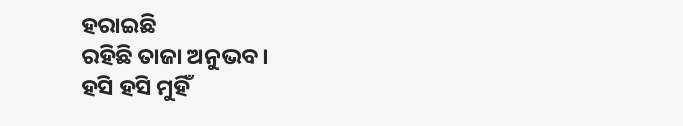ହରାଇଛି
ରହିଛି ତାଜା ଅନୁଭବ।
ହସି ହସି ମୁହିଁ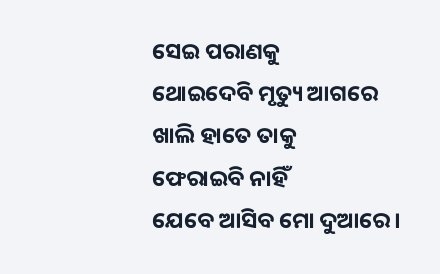ସେଇ ପରାଣକୁ
ଥୋଇଦେବି ମୃତ୍ୟୁ ଆଗରେ
ଖାଲି ହାତେ ତାକୁ
ଫେରାଇବି ନାହିଁ
ଯେବେ ଆସିବ ମୋ ଦୁଆରେ।